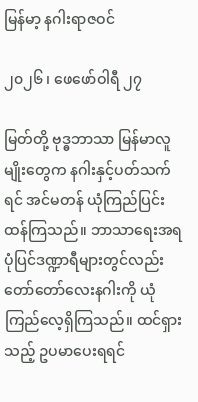မြန်မာ့ နဂါးရာဇဝင်

၂၀၂၆ ၊ ဖေဖော်ဝါရီ ၂၇

မြတ်တို့ ဗုဒ္ဓဘာသာ မြန်မာလူမျိုးတွေက နဂါးနှင့်ပတ်သက်ရင် အင်မတန် ယုံကြည်ပြင်းထန်ကြသည်။ ဘာသာရေးအရ ပုံပြင်ဒဏ္ဍာရီများတွင်လည်း တော်တော်လေးနဂါးကို ယုံကြည်လေ့ရှိကြသည်။ ထင်ရှားသည့် ဥပမာပေးရရင်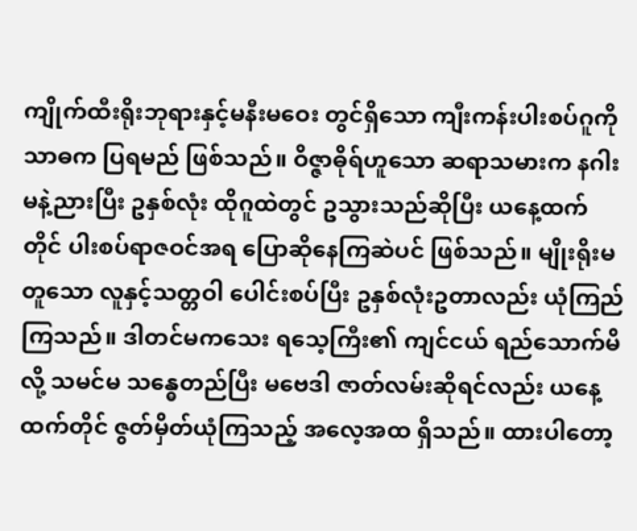ကျိုက်ထီးရိုးဘုရားနှင့်မနီးမဝေး တွင်ရှိသော ကျီးကန်းပါးစပ်ဂူကို သာဓက ပြရမည် ဖြစ်သည်။ ဝိဇ္ဇာဓိုရ်ဟူသော ဆရာသမားက နဂါးမနဲ့ညားပြီး ဥနှစ်လုံး ထိုဂူထဲတွင် ဥသွားသည်ဆိုပြီး ယနေ့ထက်တိုင် ပါးစပ်ရာဇဝင်အရ ပြောဆိုနေကြဆဲပင် ဖြစ်သည်။ မျိုးရိုးမတူသော လူနှင့်သတ္တဝါ ပေါင်းစပ်ပြီး ဥနှစ်လုံးဥတာလည်း ယုံကြည်ကြသည်။ ဒါတင်မကသေး ရသေ့ကြီး၏ ကျင်ငယ် ရည်သောက်မိလို့ သမင်မ သန္ဓေတည်ပြီး မဗေဒါ ဇာတ်လမ်းဆိုရင်လည်း ယနေ့ထက်တိုင် ဇွတ်မှိတ်ယုံကြသည့် အလေ့အထ ရှိသည်။ ထားပါတော့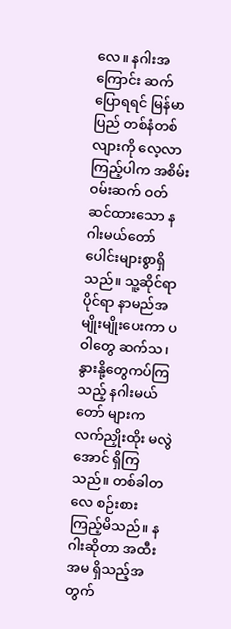လေ။ နဂါးအကြောင်း ဆက်ပြောရရင် မြန်မာပြည် တစ်နံတစ်လျားကို လေ့လာကြည့်ပါက အစိမ်းဝမ်းဆက် ဝတ်ဆင်ထားသော နဂါးမယ်တော်ပေါင်းများစွာရှိသည်။ သူ့ဆိုင်ရာပိုင်ရာ နာမည်အမျိုးမျိုးပေးကာ ပဝါတွေ ဆက်သ၊ နွားနို့တွေကပ်ကြသည့် နဂါးမယ်တော် များက လက်ညှိုးထိုး မလွဲအောင် ရှိကြသည်။ တစ်ခါတလေ စဉ်းစားကြည့်မိသည်။ နဂါးဆိုတာ အထီးအမ ရှိသည့်အတွက်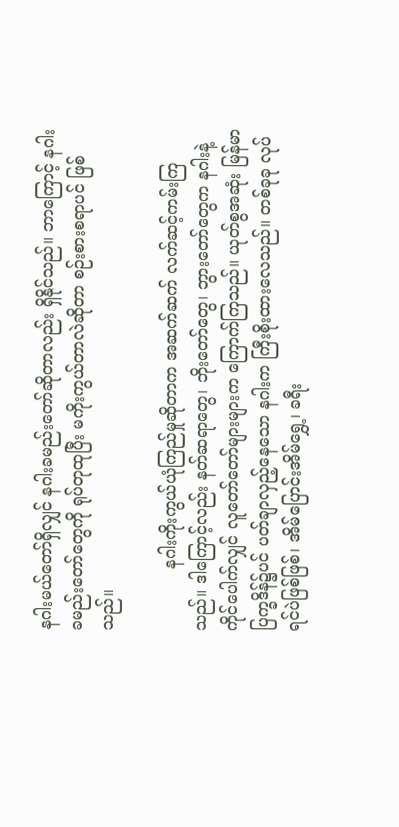နဂါးမယ်တော်ရှိလျှင် နဂါးခမည်းတော်ဆိုတာလည်း ရှိနိုင်သည်။ ဘာကြောင့် နဂါးခမည်းတော်တွေကို ရုပ်တုထုပြီး မကိုးကွယ်တာလဲဆိုတာ စဉ်းစားစရာပင် ဖြစ်သည်။

            နဂါးကိုးကွယ်ယုံကြည်မှုဆိုတာက အဆက်ဆက် လက်ဆင့်ကမ်းကြသည်။ ဒါကြောင့်လည်း နတ်ဆရာတွေ၊ ဘိုးတော်တွေ၊ ဘွားတော်တွေက နဂါးနဲ့ကိုင်ပေါက်လျှင် လူတော်တော်များများက ကြောက်ကြသည်။ ယုတ်စွအဆုံး မြန်မာပြက္ခဒိန်၌ပင် ပတ်ချာလှည့်နေသော နဂါးက ကြီးစိုးထားလေသည်။ တစ်ခုခု လုပ်ရင်ပဲဖြစ်ဖြစ်၊ အိမ်ပြောင်းအိမ်ရွှေ့၊ ခရီး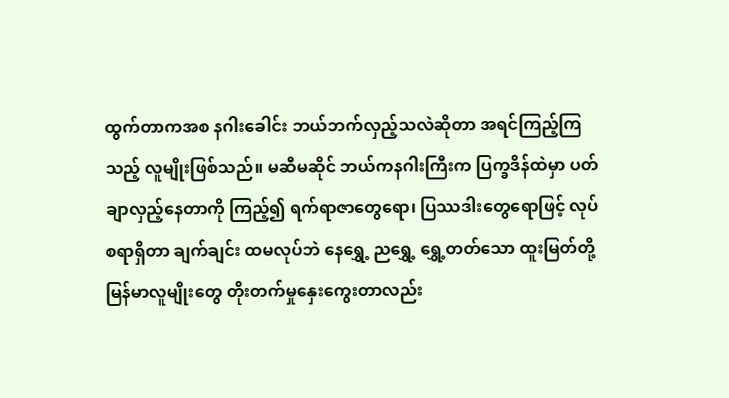ထွက်တာကအစ နဂါးခေါင်း ဘယ်ဘက်လှည့်သလဲဆိုတာ အရင်ကြည့်ကြသည့် လူမျိုးဖြစ်သည်။ မဆီမဆိုင် ဘယ်ကနဂါးကြီးက ပြက္ခဒိန်ထဲမှာ ပတ်ချာလှည့်နေတာကို ကြည့်၍ ရက်ရာဇာတွေရော၊ ပြဿဒါးတွေရောဖြင့် လုပ်စရာရှိတာ ချက်ချင်း ထမလုပ်ဘဲ နေရွှေ့ ညရွှေ့ ရွှေ့တတ်သော ထူးမြတ်တို့ မြန်မာလူမျိုးတွေ တိုးတက်မှုနှေးကွေးတာလည်း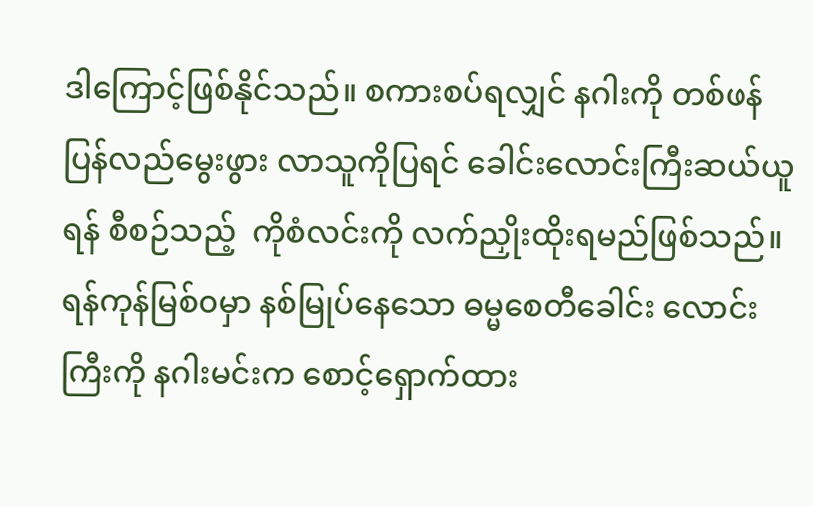ဒါကြောင့်ဖြစ်နိုင်သည်။ စကားစပ်ရလျှင် နဂါးကို တစ်ဖန် ပြန်လည်မွေးဖွား လာသူကိုပြရင် ခေါင်းလောင်းကြီးဆယ်ယူရန် စီစဉ်သည့်  ကိုစံလင်းကို လက်ညှိုးထိုးရမည်ဖြစ်သည်။ ရန်ကုန်မြစ်၀မှာ နစ်မြုပ်နေသော ဓမ္မစေတီခေါင်း လောင်းကြီးကို နဂါးမင်းက စောင့်ရှောက်ထား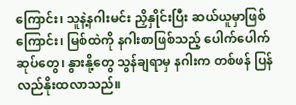ကြောင်း၊ သူနဲ့နဂါးမင်း ညှိနှိုင်းပြီး ဆယ်ယူမှာဖြစ်ကြောင်း၊ မြစ်ထဲကို နဂါးစာဖြစ်သည့် ပေါက်ပေါက်ဆုပ်တွေ၊ နွားနို့တွေ သွန်ချရာမှ နဂါးက တစ်ဖန် ပြန် လည်နိုးထလာသည်။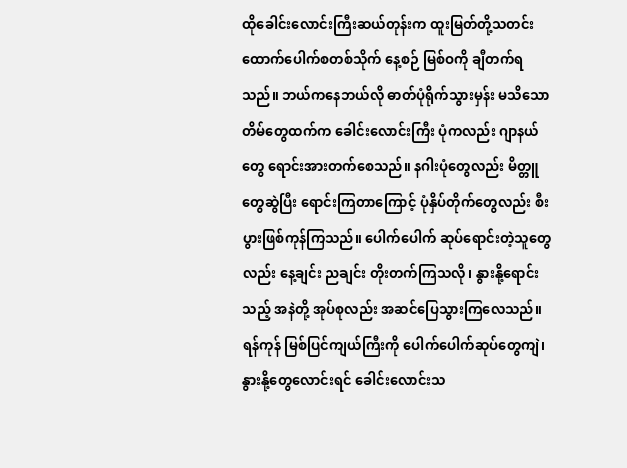ထိုခေါင်းလောင်းကြီးဆယ်တုန်းက ထူးမြတ်တို့သတင်းထောက်ပေါက်စတစ်သိုက် နေ့စဉ် မြစ်ဝကို ချီတက်ရသည်။ ဘယ်ကနေဘယ်လို ဓာတ်ပုံရိုက်သွားမှန်း မသိသော တိမ်တွေထက်က ခေါင်းလောင်းကြီး ပုံကလည်း ဂျာနယ်တွေ ရောင်းအားတက်စေသည်။ နဂါးပုံတွေလည်း မိတ္တူတွေဆွဲပြီး ရောင်းကြတာကြောင့် ပုံနှိပ်တိုက်တွေလည်း စီးပွားဖြစ်ကုန်ကြသည်။ ပေါက်ပေါက် ဆုပ်ရောင်းတဲ့သူတွေလည်း နေ့ချင်း ညချင်း တိုးတက်ကြသလို၊ နွားနို့ရောင်းသည့် အနဲတို့ အုပ်စုလည်း အဆင်ပြေသွားကြလေသည်။ ရန်ကုန် မြစ်ပြင်ကျယ်ကြီးကို ပေါက်ပေါက်ဆုပ်တွေကျဲ၊ နွားနို့တွေလောင်းရင် ခေါင်းလောင်းသ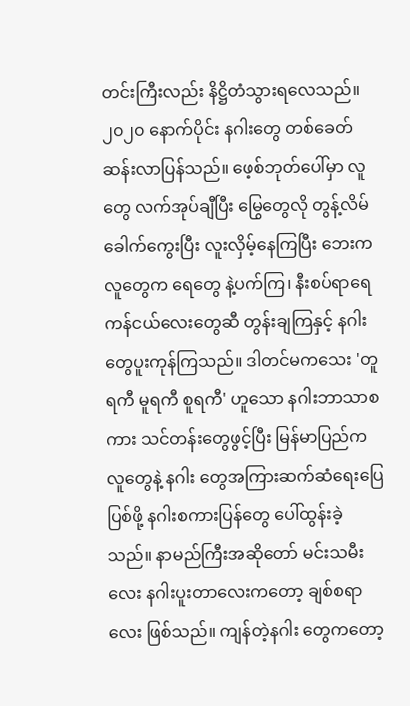တင်းကြီးလည်း နိဋ္ဌိတံသွားရလေသည်။ ၂၀၂၀ နောက်ပိုင်း နဂါးတွေ တစ်ခေတ်ဆန်းလာပြန်သည်။ ဖေ့စ်ဘုတ်ပေါ်မှာ လူတွေ လက်အုပ်ချီပြီး မြွေတွေလို တွန့်လိမ်ခေါက်ကွေးပြီး လူးလှိမ့်နေကြပြီး ဘေးကလူတွေက ရေတွေ နဲ့ပက်ကြ၊ နီးစပ်ရာရေကန်ငယ်လေးတွေဆီ တွန်းချကြနှင့် နဂါးတွေပူးကုန်ကြသည်။ ဒါတင်မကသေး 'တူရကီ မူရကီ စူရကီ' ဟူသော နဂါးဘာသာစကား သင်တန်းတွေဖွင့်ပြီး မြန်မာပြည်ကလူတွေနဲ့ နဂါး တွေအကြားဆက်ဆံရေးပြေပြစ်ဖို့ နဂါးစကားပြန်တွေ ပေါ်ထွန်းခဲ့သည်။ နာမည်ကြီးအဆိုတော် မင်းသမီး လေး နဂါးပူးတာလေးကတော့ ချစ်စရာလေး ဖြစ်သည်။ ကျန်တဲ့နဂါး တွေကတော့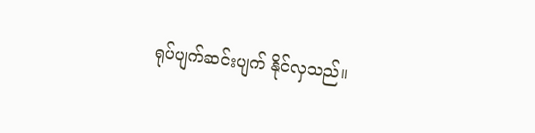ရုပ်ပျက်ဆင်းပျက် နိုင်လှသည်။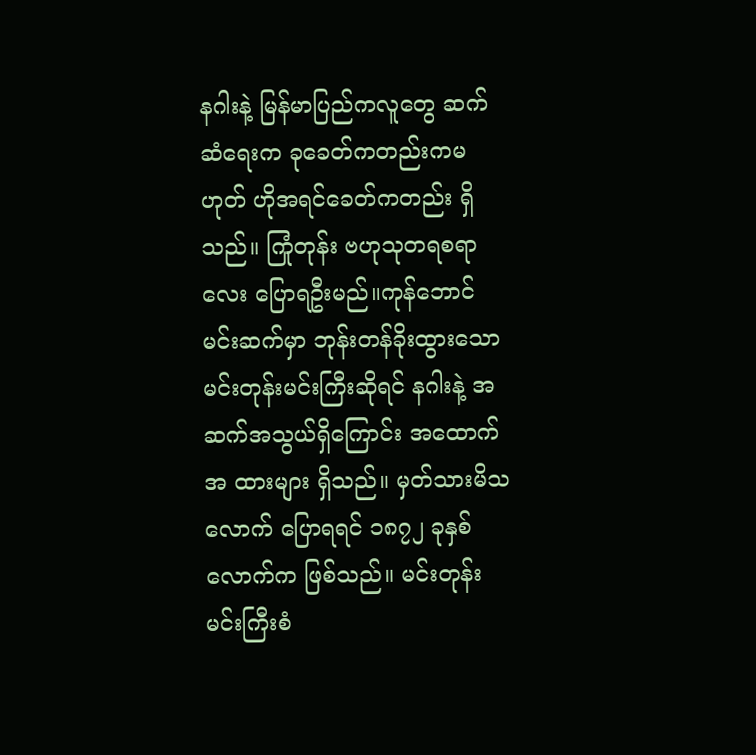နဂါးနဲ့ မြန်မာပြည်ကလူတွေ ဆက်ဆံရေးက ခုခေတ်ကတည်းကမဟုတ် ဟိုအရင်ခေတ်ကတည်း ရှိသည်။ ကြုံတုန်း ဗဟုသုတရစရာလေး ပြောရဦးမည်။ကုန်ဘောင်မင်းဆက်မှာ ဘုန်းတန်ခိုးထွားသော မင်းတုန်းမင်းကြီးဆိုရင် နဂါးနဲ့ အဆက်အသွယ်ရှိကြောင်း အထောက်အ ထားများ ရှိသည်။ မှတ်သားမိသလောက် ပြောရရင် ၁၈၇၂ ခုနှစ်လောက်က ဖြစ်သည်။ မင်းတုန်းမင်းကြီးစံ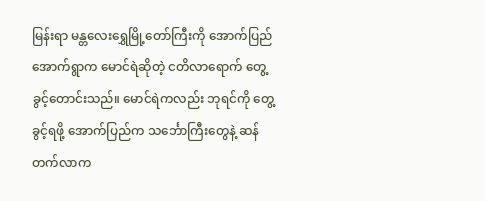မြန်းရာ မန္တလေးရွှေမြို့တော်ကြီးကို အောက်ပြည်အောက်ရွာက မောင်ရဲဆိုတဲ့ ငတိလာရောက် တွေ့ခွင့်တောင်းသည်။ မောင်ရဲကလည်း ဘုရင်ကို တွေ့ခွင့်ရဖို့ အောက်ပြည်က သင်္ဘောကြီးတွေနဲ့ ဆန်တက်လာက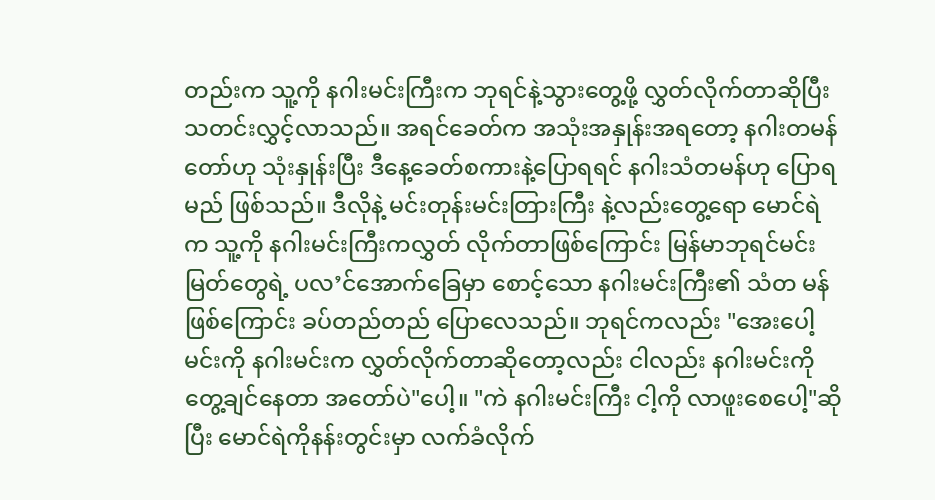တည်းက သူ့ကို နဂါးမင်းကြီးက ဘုရင်နဲ့သွားတွေ့ဖို့ လွှတ်လိုက်တာဆိုပြီး သတင်းလွှင့်လာသည်။ အရင်ခေတ်က အသုံးအနှုန်းအရတော့ နဂါးတမန်တော်ဟု သုံးနှုန်းပြီး ဒီနေ့ခေတ်စကားနဲ့ပြောရရင် နဂါးသံတမန်ဟု ပြောရမည် ဖြစ်သည်။ ဒီလိုနဲ့ မင်းတုန်းမင်းတြားကြီး နဲ့လည်းတွေ့ရော မောင်ရဲက သူ့ကို နဂါးမင်းကြီးကလွှတ် လိုက်တာဖြစ်ကြောင်း မြန်မာဘုရင်မင်းမြတ်တွေရဲ့ ပလ’င်အောက်ခြေမှာ စောင့်သော နဂါးမင်းကြီး၏ သံတ မန်ဖြစ်ကြောင်း ခပ်တည်တည် ပြောလေသည်။ ဘုရင်ကလည်း "အေးပေါ့ မင်းကို နဂါးမင်းက လွှတ်လိုက်တာဆိုတော့လည်း ငါလည်း နဂါးမင်းကို တွေ့ချင်နေတာ အတော်ပဲ"ပေါ့။ "ကဲ နဂါးမင်းကြီး ငါ့ကို လာဖူးစေပေါ့"ဆိုပြီး မောင်ရဲကိုနန်းတွင်းမှာ လက်ခံလိုက်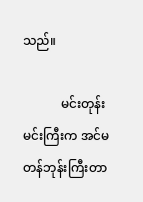သည်။

            မင်းတုန်းမင်းကြီးက အင်မတန်ဘုန်းကြီးတာ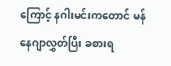ကြောင့် နဂါးမင်းကတောင် မန်နေဂျာလွှတ်ပြီး ခစားရ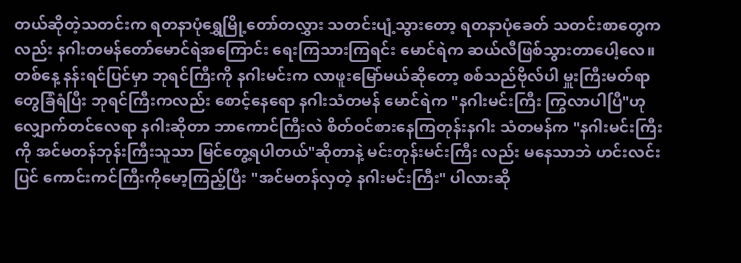တယ်ဆိုတဲ့သတင်းက ရတနာပုံရွှေမြို့တော်တလွှား သတင်းပျံ့သွားတော့ ရတနာပုံခေတ် သတင်းစာတွေကလည်း နဂါးတမန်တော်မောင်ရဲအကြောင်း ရေးကြသားကြရင်း မောင်ရဲက ဆယ်လီဖြစ်သွားတာပေါ့လေ။ တစ်နေ့ နန်းရင်ပြင်မှာ ဘုရင်ကြီးကို နဂါးမင်းက လာဖူးမြော်မယ်ဆိုတော့ စစ်သည်ဗိုလ်ပါ မှူးကြီးမတ်ရာတွေခြံရံပြီး ဘုရင်ကြီးကလည်း စောင့်နေရော နဂါးသံတမန် မောင်ရဲက "နဂါးမင်းကြီး ကြွလာပါပြီ"ဟု လျှောက်တင်လေရာ နဂါးဆိုတာ ဘာကောင်ကြီးလဲ စိတ်ဝင်စားနေကြတုန်းနဂါး သံတမန်က "နဂါးမင်းကြီးကို အင်မတန်ဘုန်းကြီးသူသာ မြင်တွေ့ရပါတယ်"ဆိုတာနဲ့ မင်းတုန်းမင်းကြီး လည်း မနေသာဘဲ ဟင်းလင်းပြင် ကောင်းကင်ကြီးကိုမော့ကြည့်ပြီး "အင်မတန်လှတဲ့ နဂါးမင်းကြီး" ပါလားဆို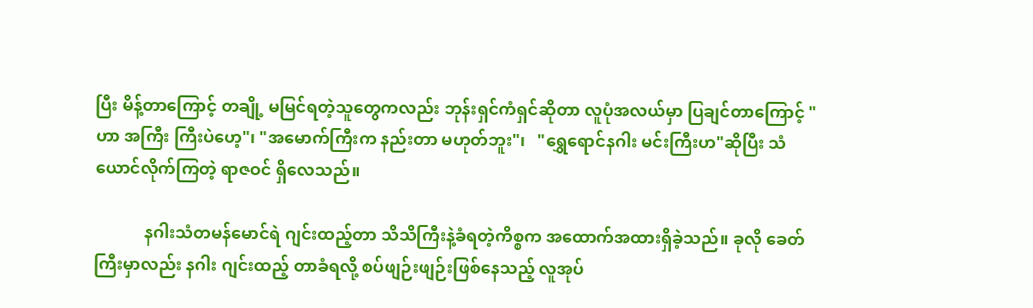ပြီး မိန့်တာကြောင့် တချို့ မမြင်ရတဲ့သူတွေကလည်း ဘုန်းရှင်ကံရှင်ဆိုတာ လူပုံအလယ်မှာ ပြချင်တာကြောင့် "ဟာ အကြီး ကြီးပဲဟေ့"၊ "အမောက်ကြီးက နည်းတာ မဟုတ်ဘူး"၊   "ရွှေရောင်နဂါး မင်းကြီးဟ"ဆိုပြီး သံယောင်လိုက်ကြတဲ့ ရာဇဝင် ရှိလေသည်။

            နဂါးသံတမန်မောင်ရဲ ဂျင်းထည့်တာ သိသိကြီးနဲ့ခံရတဲ့ကိစ္စက အထောက်အထားရှိခဲ့သည်။ ခုလို ခေတ်ကြီးမှာလည်း နဂါး ဂျင်းထည့် တာခံရလို့ စပ်ဖျဉ်းဖျဉ်းဖြစ်နေသည့် လူအုပ်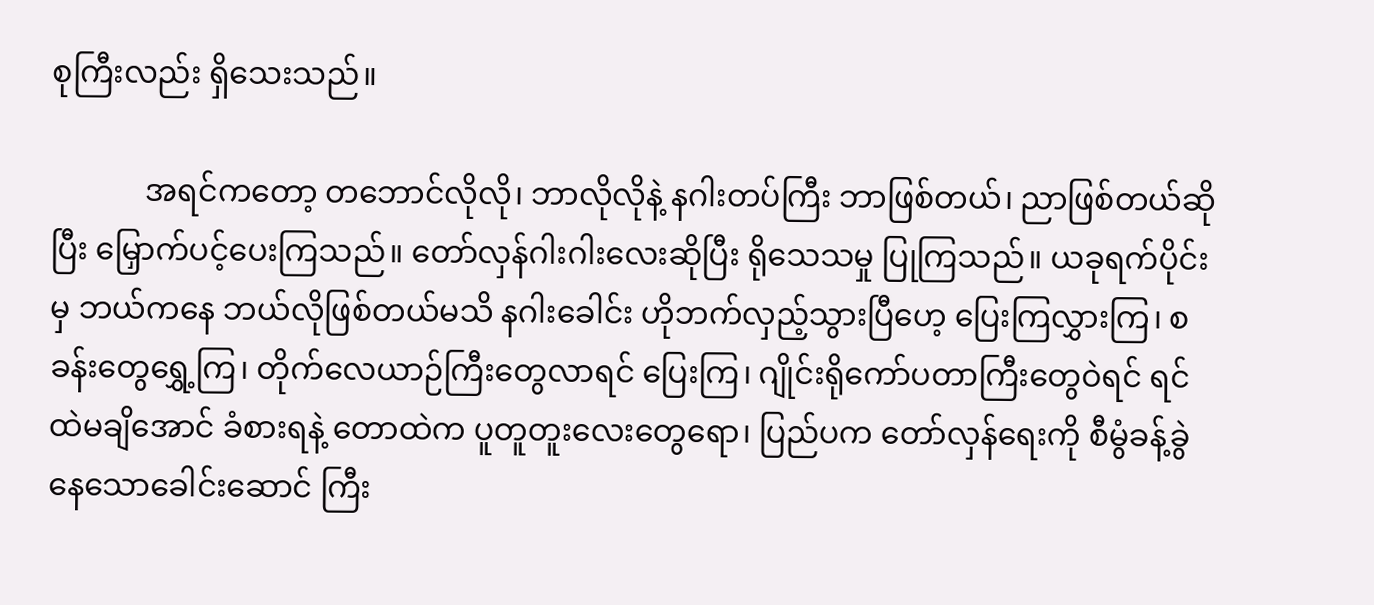စုကြီးလည်း ရှိသေးသည်။

            အရင်ကတော့ တဘောင်လိုလို၊ ဘာလိုလိုနဲ့ နဂါးတပ်ကြီး ဘာဖြစ်တယ်၊ ညာဖြစ်တယ်ဆိုပြီး မြှောက်ပင့်ပေးကြသည်။ တော်လှန်ဂါးဂါးလေးဆိုပြီး ရိုသေသမှု ပြုကြသည်။ ယခုရက်ပိုင်းမှ ဘယ်ကနေ ဘယ်လိုဖြစ်တယ်မသိ နဂါးခေါင်း ဟိုဘက်လှည့်သွားပြီဟေ့ ပြေးကြလွှားကြ၊ စခန်းတွေရွှေ့ကြ၊ တိုက်လေယာဉ်ကြီးတွေလာရင် ပြေးကြ၊ ဂျိုင်းရိုကော်ပတာကြီးတွေဝဲရင် ရင်ထဲမချိအောင် ခံစားရနဲ့ တောထဲက ပူတူတူးလေးတွေရော၊ ပြည်ပက တော်လှန်ရေးကို စီမွံခန့်ခွဲနေသောခေါင်းဆောင် ကြီး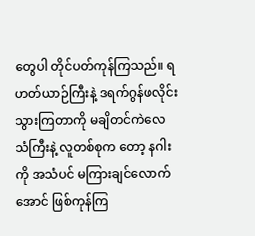တွေပါ တိုင်ပတ်ကုန်ကြသည်။ ရဟတ်ယာဉ်ကြီးနဲ့ ဒရက်ဂွန်ဖလိုင်းသွားကြတာကို မချိတင်ကဲလေ သံကြီးနဲ့ လူတစ်စုက တော့ နဂါးကို အသံပင် မကြားချင်လောက်အောင် ဖြစ်ကုန်ကြ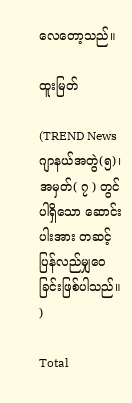လေတော့သည်။

ထူးမြတ်

(TREND News ဂျာနယ်အတွဲ(၅)၊ အမှတ်( ၇ ) တွင်ပါရှိသော ဆောင်းပါးအား တဆင့်ပြန်လည်မျှဝေခြင်းဖြစ်ပါသည်။ )

Total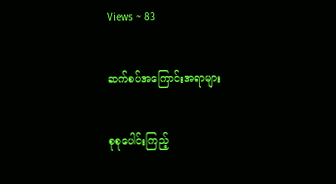Views ~ 83

ဆက်စပ်အကြောင်းအရာများ

စုစုပေါင်းကြည့်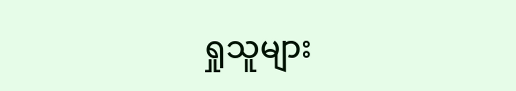ရှုသူများ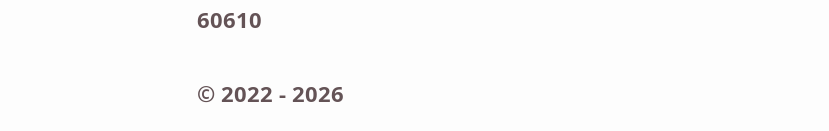60610

© 2022 - 2026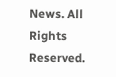News. All Rights Reserved.